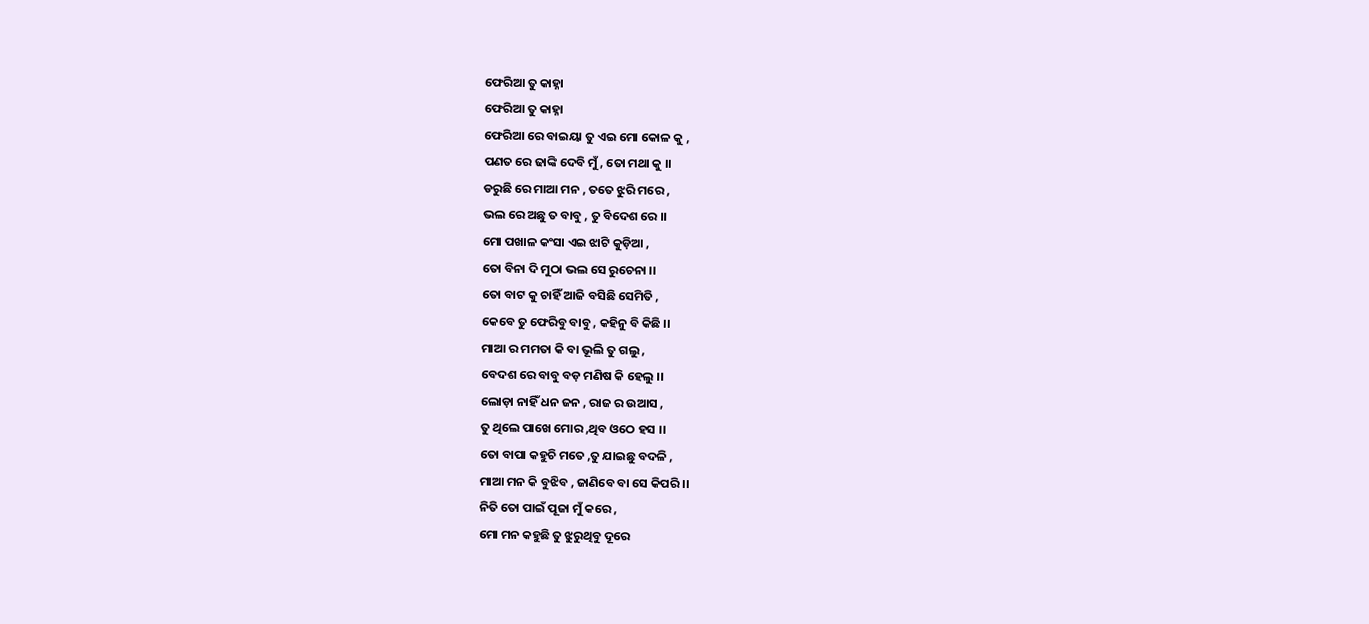ଫେରିଆ ତୁ କାହ୍ନା
ଫେରିଆ ତୁ କାହ୍ନା
ଫେରିଆ ରେ ବାଇୟା ତୁ ଏଇ ମୋ କୋଳ କୁ ,
ପଣତ ରେ ଢାଙ୍କି ଦେବି ମୁଁ, ତୋ ମଥା କୁ ।।
ଡରୁଛି ରେ ମାଆ ମନ , ତତେ ଝୁରି ମରେ ,
ଭଲ ରେ ଅଛୁ ତ ବାବୁ , ତୁ ବିଦେଶ ରେ ।।
ମୋ ପଖାଳ କଂସା ଏଇ ଝାଟି କୁଡ଼ିଆ ,
ତୋ ବିନା ଦି ମୁଠା ଭଲ ସେ ରୁଚେନା ।।
ତୋ ବାଟ କୁ ଚାହିଁ ଆଜି ବସିଛି ସେମିତି ,
କେବେ ତୁ ଫେରିବୁ ବାବୁ , କହିନୁ ବି କିଛି ।।
ମାଆ ର ମମତା କି ବା ଭୂଲି ତୁ ଗଲୁ ,
ବେଦଶ ରେ ବାବୁ ବଡ଼ ମଣିଷ କି ହେଲୁ ।।
ଲୋଡ଼ା ନାହିଁ ଧନ ଜନ , ରାଜ ର ଉଆସ ,
ତୁ ଥିଲେ ପାଖେ ମୋର ,ଥିବ ଓଠେ ହସ ।।
ତୋ ବାପା କହୁଚି ମତେ ,ତୁ ଯାଇଛୁ ବଦଳି ,
ମାଆ ମନ କି ବୁଝିବ , ଜାଣିବେ ବା ସେ କିପରି ।।
ନିତି ତୋ ପାଇଁ ପୂଜା ମୁଁ କରେ ,
ମୋ ମନ କହୁଛି ତୁ ଝୁରୁଥିବୁ ଦୂରେ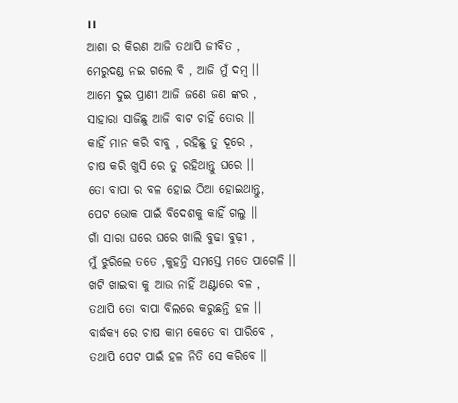।।
ଆଶା ର କିରଣ ଆଜି ତଥାପି ଜୀବିତ ,
ମେରୁଦଣ୍ଡ ନଇ ଗଲେ ବି , ଆଜି ମୁଁ ଦମ୍ବ ।।
ଆମେ ଦୁଇ ପ୍ରାଣୀ ଆଜି ଜଣେ ଜଣ ଙ୍କର ,
ସାହାରା ସାଜିଛୁ ଆଜି ବାଟ ଚାହିଁ ତୋର ।।
କାହିଁ ମାନ କରି ବାବୁ , ରହିଛୁ ତୁ ଦୂରେ ,
ଚାଷ କରି ଖୁସି ରେ ତୁ ରହିଥାନ୍ତୁ ଘରେ ।।
ତୋ ବାପା ର ବଳ ହୋଇ ଠିଆ ହୋଇଥାନ୍ତୁ,
ପେଟ ଭୋକ ପାଇଁ ବିଦେଶକୁ କାହିଁ ଗଲୁ ।।
ଗାଁ ସାରା ଘରେ ଘରେ ଖାଲି ବୁଢା ବୁଢ଼ୀ ,
ମୁଁ ଝୁରିଲେ ତତେ ,କୁହନ୍ତି ସମସ୍ତେ ମତେ ପାଗେଳି ।।
ଖଟି ଖାଇବା କୁ ଆଉ ନାହିଁ ଅଣ୍ଟାରେ ବଳ ,
ତଥାପି ତୋ ବାପା ବିଲରେ କରୁଛନ୍ତି ହଳ ।।
ବାର୍ଦ୍ଧକ୍ୟ ରେ ଚାଷ କାମ କେତେ ବା ପାରିବେ ,
ତଥାପି ପେଟ ପାଇଁ ହଳ ନିତି ସେ କରିବେ ।।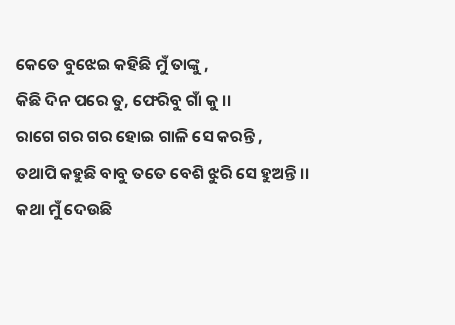କେତେ ବୁଝେଇ କହିଛି ମୁଁ ତାଙ୍କୁ ,
କିଛି ଦିନ ପରେ ତୁ, ଫେରିବୁ ଗାଁ କୁ ।।
ରାଗେ ଗର ଗର ହୋଇ ଗାଳି ସେ କରନ୍ତି ,
ତଥାପି କହୁଛି ବାବୁ ତତେ ବେଶି ଝୁରି ସେ ହୁଅନ୍ତି ।।
କଥା ମୁଁ ଦେଉଛି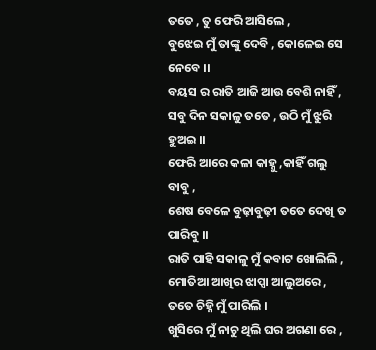ତତେ , ତୁ ଫେରି ଆସିଲେ ,
ବୁଝେଇ ମୁଁ ତାଙ୍କୁ ଦେବି , କୋଳେଇ ସେ ନେବେ ।।
ବୟସ ର ରାତି ଆଜି ଆଉ ବେଶି ନାହିଁ ,
ସବୁ ଦିନ ସକାଳୁ ତତେ , ଉଠି ମୁଁ ଝୁରି ହୁଅଇ ।।
ଫେରି ଆରେ କଳା କାହ୍ନୁ ,କାହିଁ ଗଲୁ ବାବୁ ,
ଶେଷ ବେଳେ ବୁଢ଼ାବୁଢ଼ୀ ତତେ ଦେଖି ତ ପାରିବୁ ।।
ରାତି ପାହି ସକାଳୁ ମୁଁ କବାଟ ଖୋଲିଲି ,
ମୋତିଆ ଆଖିର ଝାପ୍ସା ଆଲୁଅରେ ,
ତତେ ଚିହ୍ନି ମୁଁ ପାରିଲି ।
ଖୁସିରେ ମୁଁ ନାଚୁ ଥିଲି ଘର ଅଗଣା ରେ ,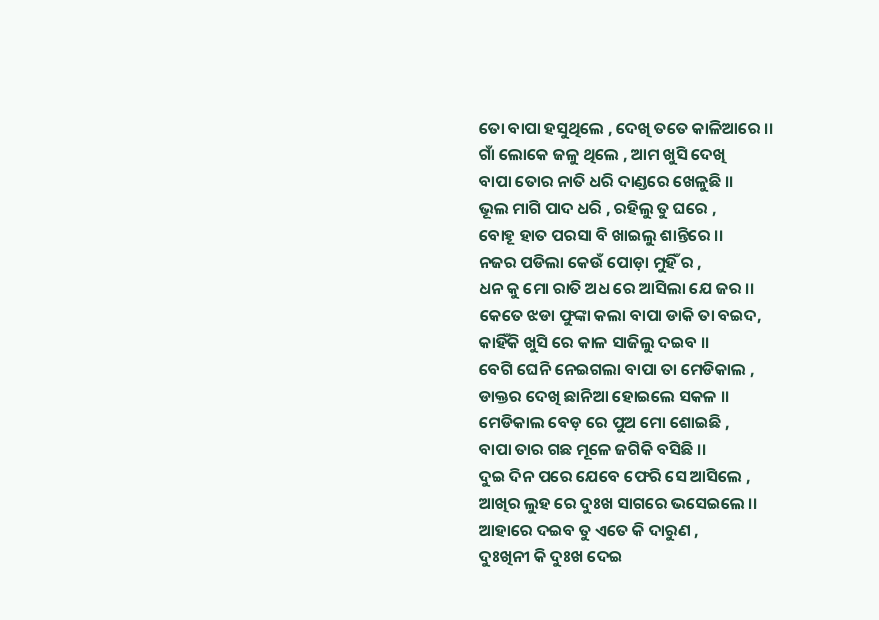ତୋ ବାପା ହସୁଥିଲେ , ଦେଖି ତତେ କାଳିଆରେ ।।
ଗାଁ ଲୋକେ ଜଳୁ ଥିଲେ , ଆମ ଖୁସି ଦେଖି
ବାପା ତୋର ନାତି ଧରି ଦାଣ୍ଡରେ ଖେଳୁଛି ।।
ଭୂଲ ମାଗି ପାଦ ଧରି , ରହିଲୁ ତୁ ଘରେ ,
ବୋହୂ ହାତ ପରସା ବି ଖାଇଲୁ ଶାନ୍ତିରେ ।।
ନଜର ପଡିଲା କେଉଁ ପୋଡ଼ା ମୁହିଁ ର ,
ଧନ କୁ ମୋ ରାତି ଅଧ ରେ ଆସିଲା ଯେ ଜର ।।
କେତେ ଝଡା ଫୁଙ୍କା କଲା ବାପା ଡାକି ତା ବଇଦ,
କାହିଁକି ଖୁସି ରେ କାଳ ସାଜିଲୁ ଦଇବ ।।
ବେଗି ଘେନି ନେଇଗଲା ବାପା ତା ମେଡିକାଲ ,
ଡାକ୍ତର ଦେଖି ଛାନିଆ ହୋଇଲେ ସକଳ ।।
ମେଡିକାଲ ବେଡ଼ ରେ ପୁଅ ମୋ ଶୋଇଛି ,
ବାପା ତାର ଗଛ ମୂଳେ ଜଗିକି ବସିଛି ।।
ଦୁଇ ଦିନ ପରେ ଯେବେ ଫେରି ସେ ଆସିଲେ ,
ଆଖିର ଲୁହ ରେ ଦୁଃଖ ସାଗରେ ଭସେଇଲେ ।।
ଆହାରେ ଦଇବ ତୁ ଏତେ କି ଦାରୁଣ ,
ଦୁଃଖିନୀ କି ଦୁଃଖ ଦେଇ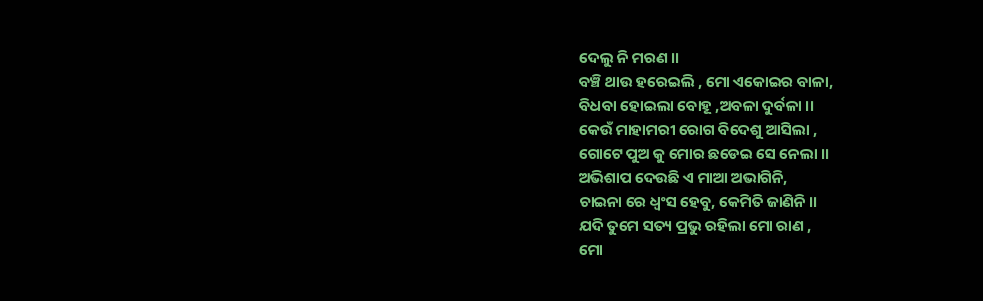ଦେଲୁ ନି ମରଣ ।।
ବଞ୍ଚି ଥାଉ ହରେଇଲି , ମୋ ଏକୋଇର ବାଳା,
ବିଧବା ହୋଇଲା ବୋହୂ ,ଅବଳା ଦୁର୍ବଳା ।।
କେଉଁ ମାହାମରୀ ରୋଗ ବିଦେଶୁ ଆସିଲା ,
ଗୋଟେ ପୁଅ କୁ ମୋର ଛଡେଇ ସେ ନେଲା ।।
ଅଭିଶାପ ଦେଉଛି ଏ ମାଆ ଅଭାଗିନି,
ଚାଇନା ରେ ଧ୍ୱଂସ ହେବୁ, କେମିତି ଜାଣିନି ।।
ଯଦି ତୁମେ ସତ୍ୟ ପ୍ରଭୁ ରହିଲା ମୋ ରାଣ ,
ମୋ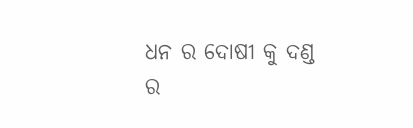ଧନ ର ଦୋଷୀ କୁ ଦଣ୍ଡ ର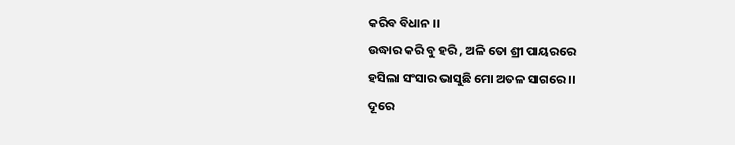କରିବ ବିଧାନ ।।
ଉଦ୍ଧାର କରି ବୁ ହରି , ଅଳି ତୋ ଶ୍ରୀ ପାୟରରେ
ହସିଲା ସଂସାର ଭାସୁଛି ମୋ ଅତଳ ସାଗରେ ।।
ଦୂରେ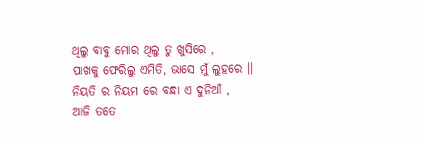ଥିଲୁ ବାବୁ ମୋର ଥିଲୁ ତୁ ଖୁସିରେ ,
ପାଖକୁ ଫେରିଲୁ ଏମିତି, ଭାସେ ମୁଁ ଲୁହରେ ।।
ନିୟତି ର ନିୟମ ରେ ବନ୍ଧା ଏ ଦୁନିଆଁ ,
ଆଜି ତତେ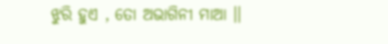ଝୁରି ହୁଏ , ତୋ ଅଭାଗିନୀ ମାଆ ।।